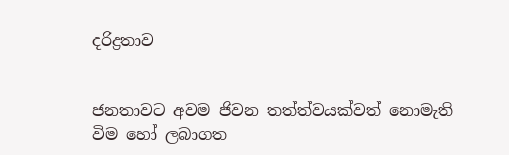දරිද්‍රතාව


ජනතාවට අවම ජිවන තත්ත්වයක්වත් නොමැති විම හෝ ලබාගත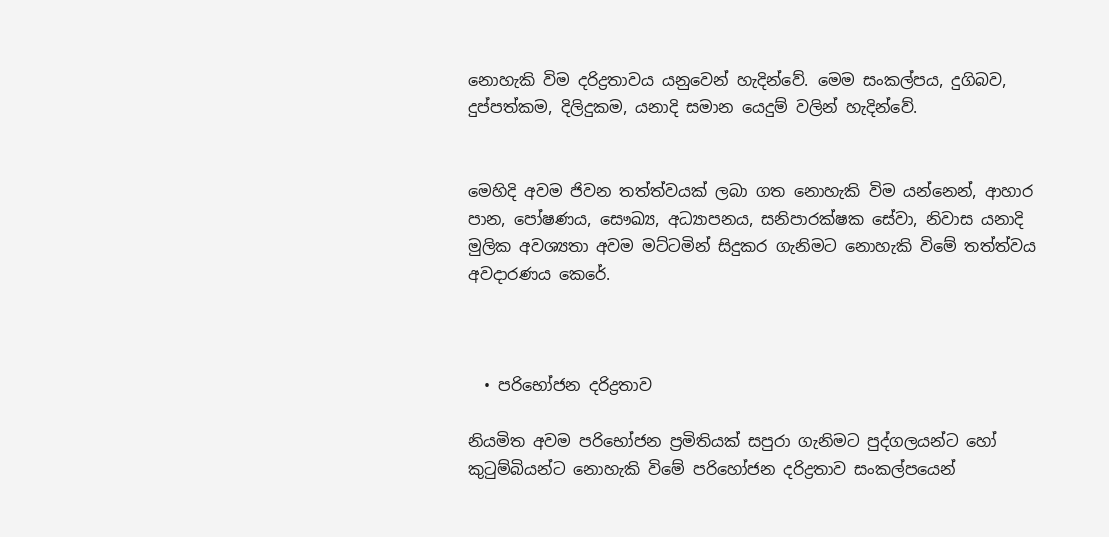නොහැකි විම දරිද්‍රතාවය යනුවෙන් හැදින්වේ. මෙම සංකල්පය, දුගිබව, දුප්පත්කම, දිලිදුකම, යනාදි සමාන යෙදුම් වලින් හැදින්වේ.


මෙහිදි අවම ජිවන තත්ත්වයක් ලබා ගත නොහැකි විම යන්නෙන්, ආහාර පාන, පෝෂණය, සෞඛ්‍ය, අධ්‍යාපනය, සනිපාරක්ෂක සේවා, නිවාස යනාදි මුලික අවශ්‍යතා අවම මට්ටමින් සිදුකර ගැනිමට නොහැකි විමේ තත්ත්වය අවදාරණය කෙරේ.



  • පරිභෝජන දරිද්‍රතාව

නියමිත අවම පරිභෝජන ප්‍රමිතියක් සපුරා ගැනිමට පුද්ගලයන්‍ට හෝ කුටුම්බියන්‍ට නොහැකි විමේ පරිහෝජන දරිද්‍රතාව සංකල්පයෙන්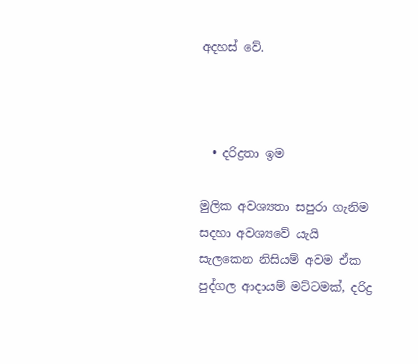අදහස් වේ.



  • දරිද්‍රතා ඉම

මුලික අවශ්‍යතා සපුරා ගැනිම සදහා අවශ්‍යවේ යැයි සැලකෙන නිසියම් අවම ඒක පුද්ගල ආදායම් මට්ටමක්, දරිද්‍ර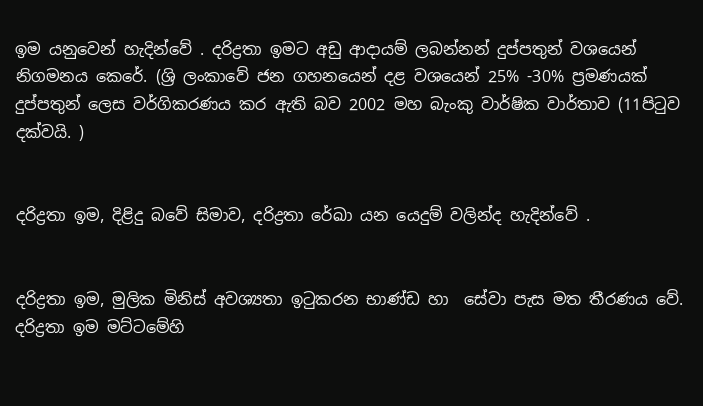ඉම යනුවෙන් හැදින්වේ . දරිද්‍රතා ඉමට අඩු ආදායම් ලබන්නන් දුප්පතුන් වශයෙන් නිගමනය කෙරේ. (ශ්‍රි ලංකාවේ ජන ගහනයෙන් දළ වශයෙන් 25% -30% ප්‍රමණයක් දුප්පතුන් ලෙස වර්ගිකරණය කර ඇති බව 2002 මහ බැංකු වාර්ෂික වාර්තාව (11පිටුව දක්වයි. )


දරිද්‍රතා ඉම, දිළිදු බවේ සිමාව, දරිද්‍රතා රේඛා යන යෙදුම් වලින්ද හැදින්වේ .


දරිද්‍රතා ඉම, මුලික මිනිස් අවශ්‍යතා ඉටුකරන භාණ්ඩ හා ‍‍ සේවා පැස මත තීරණය වේ. දරිද්‍රතා ඉම මට්ටමේහි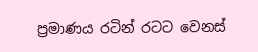ප්‍රමාණය රටින් රටට වෙනස්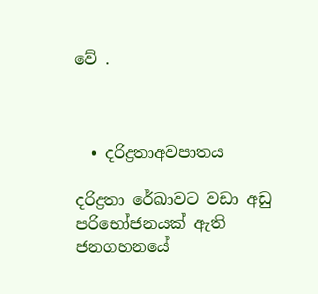වේ .



  • දරිද්‍රත‍ාඅවපාතය

දරිද්‍රතා රේඛාවට වඩා අඩු පරිභෝජනයක් ඇති ජනගහනයේ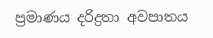ප්‍රමාණය දරිද්‍රතා අවපාතය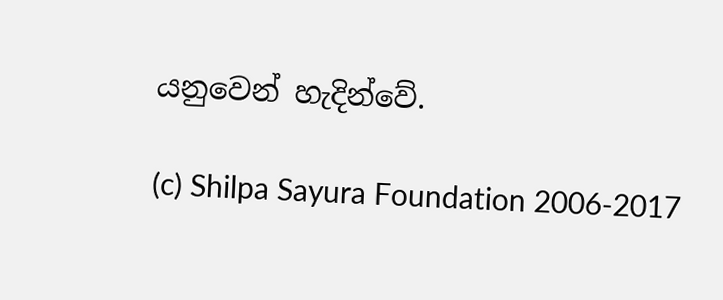යනුවෙන් හැදින්වේ.

(c) Shilpa Sayura Foundation 2006-2017